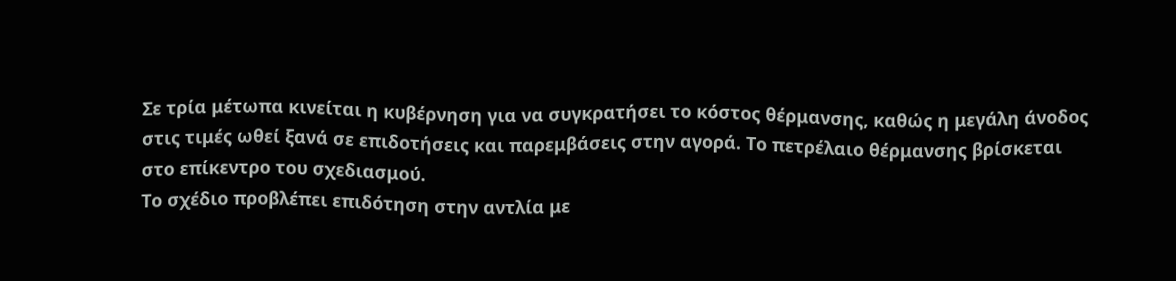Σε τρία μέτωπα κινείται η κυβέρνηση για να συγκρατήσει το κόστος θέρμανσης, καθώς η μεγάλη άνοδος στις τιμές ωθεί ξανά σε επιδοτήσεις και παρεμβάσεις στην αγορά. Το πετρέλαιο θέρμανσης βρίσκεται στο επίκεντρο του σχεδιασμού.
Το σχέδιο προβλέπει επιδότηση στην αντλία με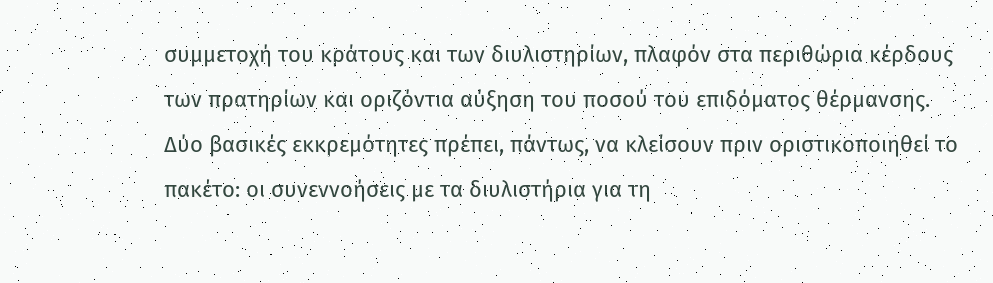συμμετοχή του κράτους και των διυλιστηρίων, πλαφόν στα περιθώρια κέρδους των πρατηρίων και οριζόντια αύξηση του ποσού του επιδόματος θέρμανσης.
Δύο βασικές εκκρεμότητες πρέπει, πάντως, να κλείσουν πριν οριστικοποιηθεί το πακέτο: οι συνεννοήσεις με τα διυλιστήρια για τη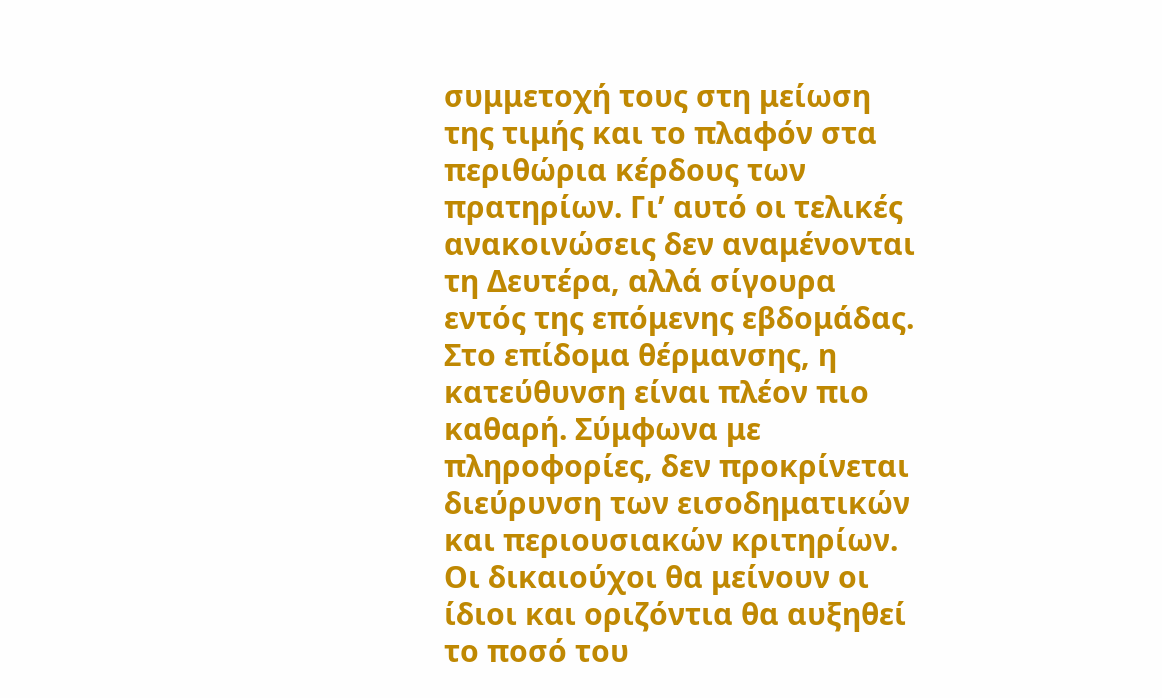συμμετοχή τους στη μείωση της τιμής και το πλαφόν στα περιθώρια κέρδους των πρατηρίων. Γι’ αυτό οι τελικές ανακοινώσεις δεν αναμένονται τη Δευτέρα, αλλά σίγουρα εντός της επόμενης εβδομάδας.
Στο επίδομα θέρμανσης, η κατεύθυνση είναι πλέον πιο καθαρή. Σύμφωνα με πληροφορίες, δεν προκρίνεται διεύρυνση των εισοδηματικών και περιουσιακών κριτηρίων. Οι δικαιούχοι θα μείνουν οι ίδιοι και οριζόντια θα αυξηθεί το ποσό του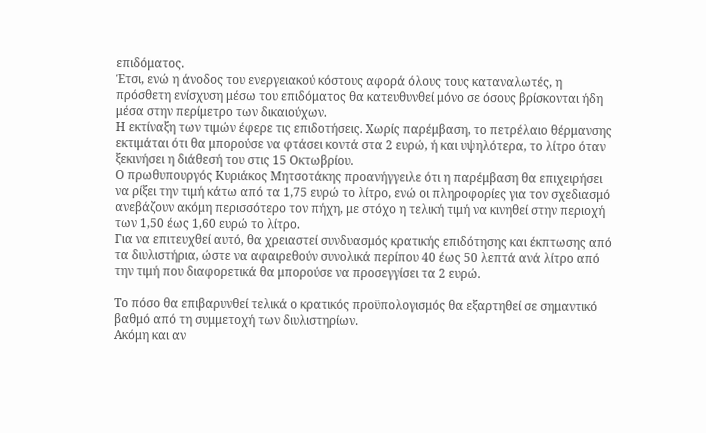επιδόματος.
Έτσι, ενώ η άνοδος του ενεργειακού κόστους αφορά όλους τους καταναλωτές, η πρόσθετη ενίσχυση μέσω του επιδόματος θα κατευθυνθεί μόνο σε όσους βρίσκονται ήδη μέσα στην περίμετρο των δικαιούχων.
Η εκτίναξη των τιμών έφερε τις επιδοτήσεις. Χωρίς παρέμβαση, το πετρέλαιο θέρμανσης εκτιμάται ότι θα μπορούσε να φτάσει κοντά στα 2 ευρώ, ή και υψηλότερα, το λίτρο όταν ξεκινήσει η διάθεσή του στις 15 Οκτωβρίου.
Ο πρωθυπουργός Κυριάκος Μητσοτάκης προανήγγειλε ότι η παρέμβαση θα επιχειρήσει να ρίξει την τιμή κάτω από τα 1,75 ευρώ το λίτρο, ενώ οι πληροφορίες για τον σχεδιασμό ανεβάζουν ακόμη περισσότερο τον πήχη, με στόχο η τελική τιμή να κινηθεί στην περιοχή των 1,50 έως 1,60 ευρώ το λίτρο.
Για να επιτευχθεί αυτό, θα χρειαστεί συνδυασμός κρατικής επιδότησης και έκπτωσης από τα διυλιστήρια, ώστε να αφαιρεθούν συνολικά περίπου 40 έως 50 λεπτά ανά λίτρο από την τιμή που διαφορετικά θα μπορούσε να προσεγγίσει τα 2 ευρώ.

Το πόσο θα επιβαρυνθεί τελικά ο κρατικός προϋπολογισμός θα εξαρτηθεί σε σημαντικό βαθμό από τη συμμετοχή των διυλιστηρίων.
Ακόμη και αν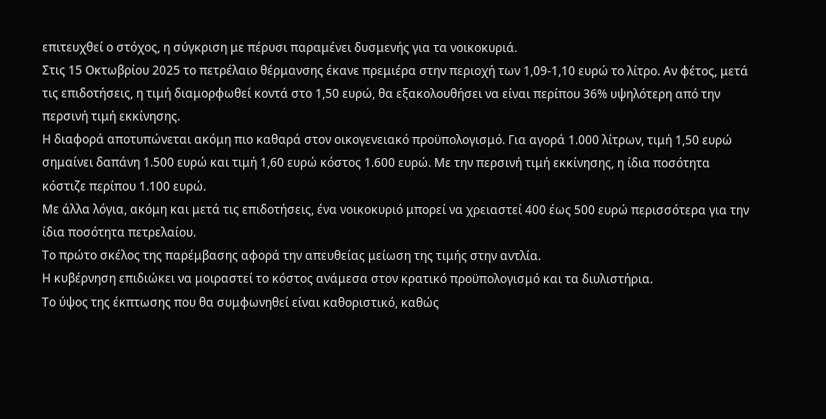επιτευχθεί ο στόχος, η σύγκριση με πέρυσι παραμένει δυσμενής για τα νοικοκυριά.
Στις 15 Οκτωβρίου 2025 το πετρέλαιο θέρμανσης έκανε πρεμιέρα στην περιοχή των 1,09-1,10 ευρώ το λίτρο. Αν φέτος, μετά τις επιδοτήσεις, η τιμή διαμορφωθεί κοντά στο 1,50 ευρώ, θα εξακολουθήσει να είναι περίπου 36% υψηλότερη από την περσινή τιμή εκκίνησης.
Η διαφορά αποτυπώνεται ακόμη πιο καθαρά στον οικογενειακό προϋπολογισμό. Για αγορά 1.000 λίτρων, τιμή 1,50 ευρώ σημαίνει δαπάνη 1.500 ευρώ και τιμή 1,60 ευρώ κόστος 1.600 ευρώ. Με την περσινή τιμή εκκίνησης, η ίδια ποσότητα κόστιζε περίπου 1.100 ευρώ.
Με άλλα λόγια, ακόμη και μετά τις επιδοτήσεις, ένα νοικοκυριό μπορεί να χρειαστεί 400 έως 500 ευρώ περισσότερα για την ίδια ποσότητα πετρελαίου.
Το πρώτο σκέλος της παρέμβασης αφορά την απευθείας μείωση της τιμής στην αντλία.
Η κυβέρνηση επιδιώκει να μοιραστεί το κόστος ανάμεσα στον κρατικό προϋπολογισμό και τα διυλιστήρια.
Το ύψος της έκπτωσης που θα συμφωνηθεί είναι καθοριστικό, καθώς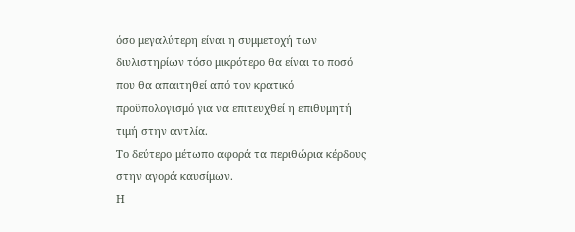όσο μεγαλύτερη είναι η συμμετοχή των διυλιστηρίων τόσο μικρότερο θα είναι το ποσό που θα απαιτηθεί από τον κρατικό προϋπολογισμό για να επιτευχθεί η επιθυμητή τιμή στην αντλία.
Το δεύτερο μέτωπο αφορά τα περιθώρια κέρδους στην αγορά καυσίμων.
Η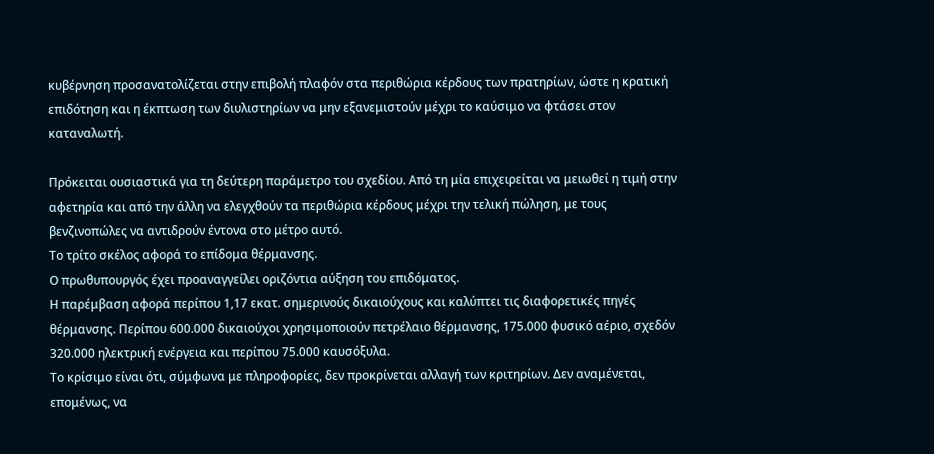κυβέρνηση προσανατολίζεται στην επιβολή πλαφόν στα περιθώρια κέρδους των πρατηρίων, ώστε η κρατική επιδότηση και η έκπτωση των διυλιστηρίων να μην εξανεμιστούν μέχρι το καύσιμο να φτάσει στον καταναλωτή.

Πρόκειται ουσιαστικά για τη δεύτερη παράμετρο του σχεδίου. Από τη μία επιχειρείται να μειωθεί η τιμή στην αφετηρία και από την άλλη να ελεγχθούν τα περιθώρια κέρδους μέχρι την τελική πώληση, με τους βενζινοπώλες να αντιδρούν έντονα στο μέτρο αυτό.
Το τρίτο σκέλος αφορά το επίδομα θέρμανσης.
Ο πρωθυπουργός έχει προαναγγείλει οριζόντια αύξηση του επιδόματος.
Η παρέμβαση αφορά περίπου 1,17 εκατ. σημερινούς δικαιούχους και καλύπτει τις διαφορετικές πηγές θέρμανσης. Περίπου 600.000 δικαιούχοι χρησιμοποιούν πετρέλαιο θέρμανσης, 175.000 φυσικό αέριο, σχεδόν 320.000 ηλεκτρική ενέργεια και περίπου 75.000 καυσόξυλα.
Το κρίσιμο είναι ότι, σύμφωνα με πληροφορίες, δεν προκρίνεται αλλαγή των κριτηρίων. Δεν αναμένεται, επομένως, να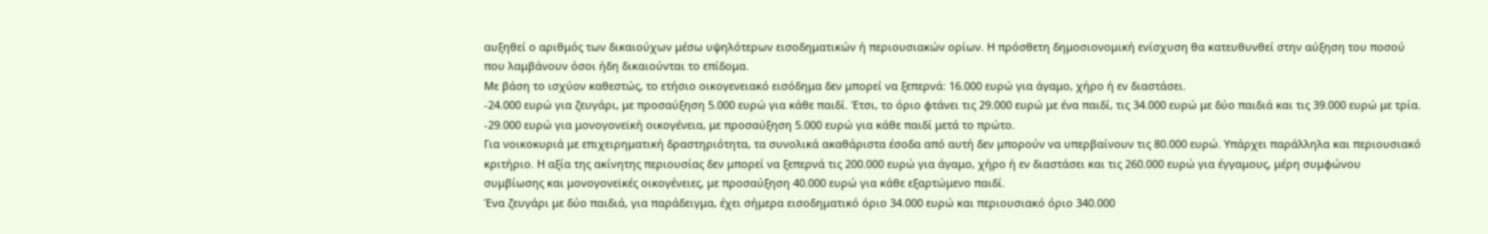αυξηθεί ο αριθμός των δικαιούχων μέσω υψηλότερων εισοδηματικών ή περιουσιακών ορίων. Η πρόσθετη δημοσιονομική ενίσχυση θα κατευθυνθεί στην αύξηση του ποσού που λαμβάνουν όσοι ήδη δικαιούνται το επίδομα.
Με βάση το ισχύον καθεστώς, το ετήσιο οικογενειακό εισόδημα δεν μπορεί να ξεπερνά: 16.000 ευρώ για άγαμο, χήρο ή εν διαστάσει.
-24.000 ευρώ για ζευγάρι, με προσαύξηση 5.000 ευρώ για κάθε παιδί. Έτσι, το όριο φτάνει τις 29.000 ευρώ με ένα παιδί, τις 34.000 ευρώ με δύο παιδιά και τις 39.000 ευρώ με τρία.
-29.000 ευρώ για μονογονεϊκή οικογένεια, με προσαύξηση 5.000 ευρώ για κάθε παιδί μετά το πρώτο.
Για νοικοκυριά με επιχειρηματική δραστηριότητα, τα συνολικά ακαθάριστα έσοδα από αυτή δεν μπορούν να υπερβαίνουν τις 80.000 ευρώ. Υπάρχει παράλληλα και περιουσιακό κριτήριο. Η αξία της ακίνητης περιουσίας δεν μπορεί να ξεπερνά τις 200.000 ευρώ για άγαμο, χήρο ή εν διαστάσει και τις 260.000 ευρώ για έγγαμους, μέρη συμφώνου συμβίωσης και μονογονεϊκές οικογένειες, με προσαύξηση 40.000 ευρώ για κάθε εξαρτώμενο παιδί.
Ένα ζευγάρι με δύο παιδιά, για παράδειγμα, έχει σήμερα εισοδηματικό όριο 34.000 ευρώ και περιουσιακό όριο 340.000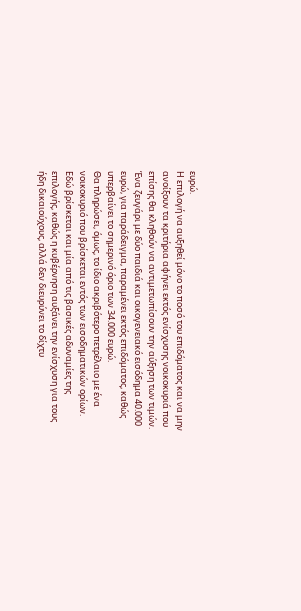ευρώ.
Η επιλογή να αυξηθεί μόνο το ποσό του επιδόματος και να μην ανοίξουν τα κριτήρια αφήνει εκτός ενίσχυσης νοικοκυριά που επίσης θα κληθούν να αντιμετωπίσουν την αύξηση των τιμών.
Ένα ζευγάρι με δύο παιδιά και οικογενειακό εισόδημα 40.000 ευρώ, για παράδειγμα, παραμένει εκτός επιδόματος, καθώς υπερβαίνει το σημερινό όριο των 34.000 ευρώ.
Θα πληρώσει, όμως, το ίδιο ακριβότερο πετρέλαιο με ένα νοικοκυριό που βρίσκεται εντός των εισοδηματικών ορίων.
Εδώ βρίσκεται και μία από τις βασικές αδυναμίες της επιλογής, καθώς η κυβέρνηση αυξάνει την ενίσχυση για τους ήδη δικαιούχους, αλλά δεν διευρύνει το δίχτυ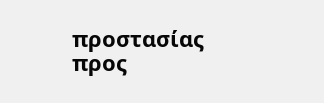προστασίας προς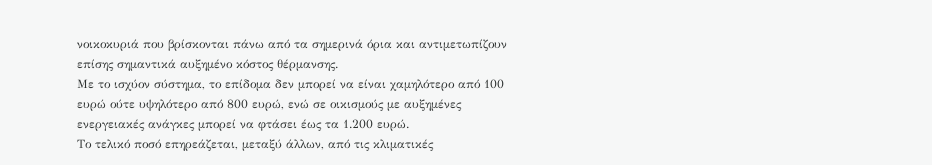νοικοκυριά που βρίσκονται πάνω από τα σημερινά όρια και αντιμετωπίζουν επίσης σημαντικά αυξημένο κόστος θέρμανσης.
Με το ισχύον σύστημα, το επίδομα δεν μπορεί να είναι χαμηλότερο από 100 ευρώ ούτε υψηλότερο από 800 ευρώ, ενώ σε οικισμούς με αυξημένες ενεργειακές ανάγκες μπορεί να φτάσει έως τα 1.200 ευρώ.
Το τελικό ποσό επηρεάζεται, μεταξύ άλλων, από τις κλιματικές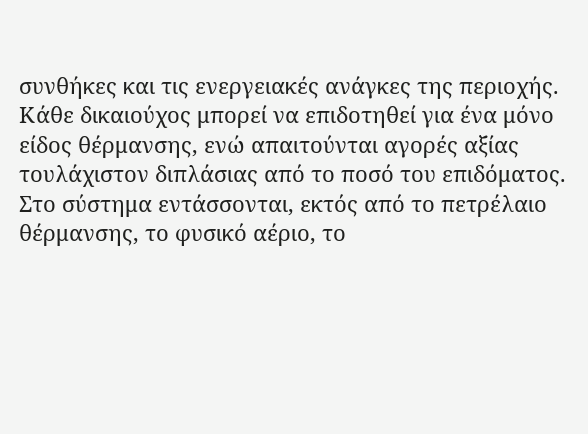συνθήκες και τις ενεργειακές ανάγκες της περιοχής. Κάθε δικαιούχος μπορεί να επιδοτηθεί για ένα μόνο είδος θέρμανσης, ενώ απαιτούνται αγορές αξίας τουλάχιστον διπλάσιας από το ποσό του επιδόματος.
Στο σύστημα εντάσσονται, εκτός από το πετρέλαιο θέρμανσης, το φυσικό αέριο, το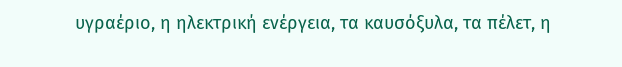υγραέριο, η ηλεκτρική ενέργεια, τα καυσόξυλα, τα πέλετ, η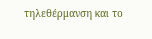τηλεθέρμανση και το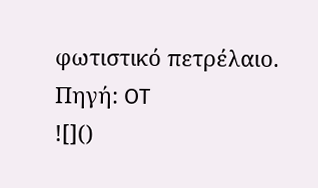φωτιστικό πετρέλαιο.
Πηγή: OT
![]()